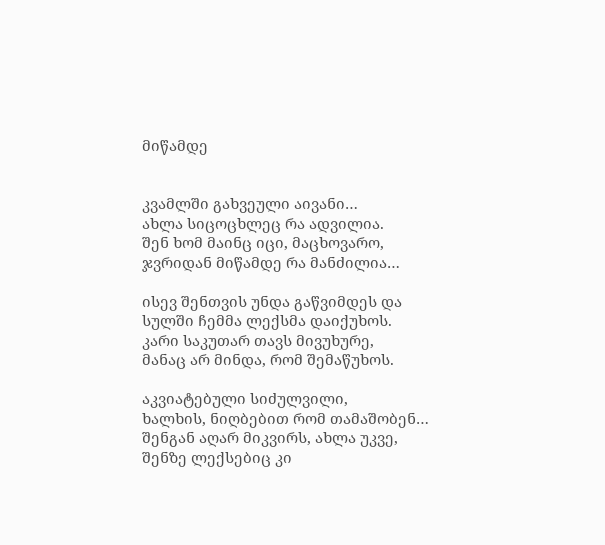მიწამდე


კვამლში გახვეული აივანი…
ახლა სიცოცხლეც რა ადვილია.
შენ ხომ მაინც იცი, მაცხოვარო,
ჯვრიდან მიწამდე რა მანძილია…

ისევ შენთვის უნდა გაწვიმდეს და
სულში ჩემმა ლექსმა დაიქუხოს.
კარი საკუთარ თავს მივუხურე,
მანაც არ მინდა, რომ შემაწუხოს.

აკვიატებული სიძულვილი,
ხალხის, ნიღბებით რომ თამაშობენ…
შენგან აღარ მიკვირს, ახლა უკვე,
შენზე ლექსებიც კი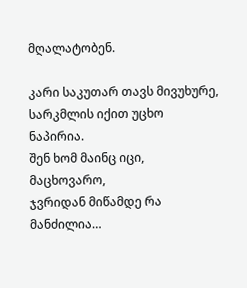მღალატობენ.

კარი საკუთარ თავს მივუხურე,
სარკმლის იქით უცხო ნაპირია.
შენ ხომ მაინც იცი, მაცხოვარო,
ჯვრიდან მიწამდე რა მანძილია…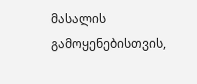მასალის გამოყენებისთვის,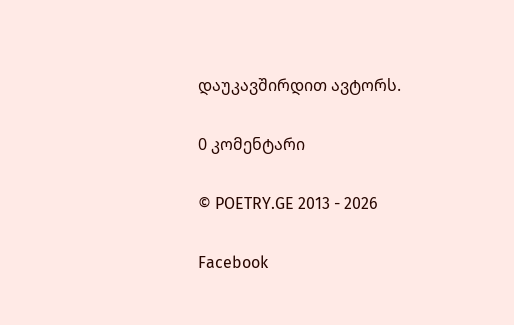დაუკავშირდით ავტორს.

0 კომენტარი

© POETRY.GE 2013 - 2026

Facebook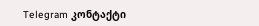Telegram კონტაქტი